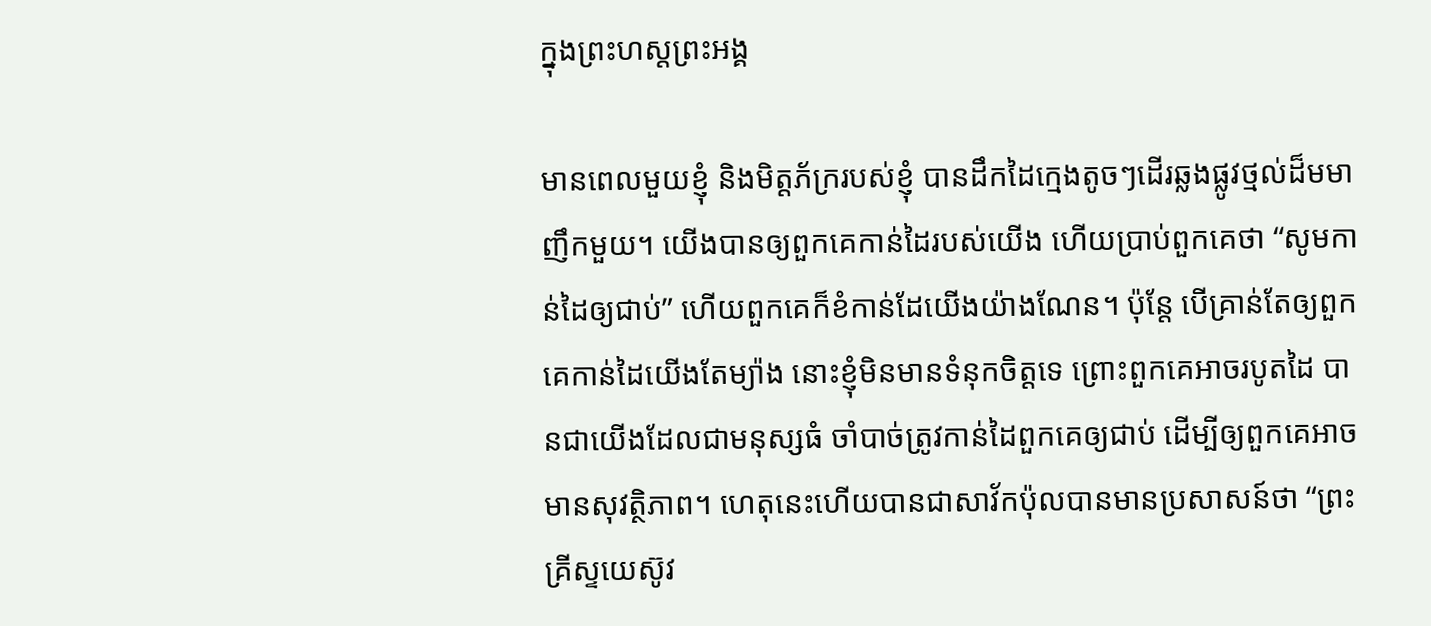ក្នុងព្រះហស្តព្រះអង្គ

មានពេលមួយខ្ញុំ និងមិត្តភ័ក្ររបស់ខ្ញុំ បានដឹកដៃក្មេងតូចៗដើរឆ្លងផ្លូវថ្មល់ដ៏មមាញឹកមួយ។ យើងបានឲ្យពួកគេកាន់ដៃរបស់យើង ហើយប្រាប់ពួកគេថា “សូមកាន់ដៃឲ្យជាប់” ហើយពួកគេក៏ខំកាន់ដែយើងយ៉ាងណែន។ ប៉ុន្តែ បើគ្រាន់តែឲ្យពួកគេកាន់ដៃយើងតែម្យ៉ាង នោះខ្ញុំមិនមានទំនុកចិត្តទេ ព្រោះពួកគេអាចរបូតដៃ បានជាយើងដែលជាមនុស្សធំ ចាំបាច់ត្រូវកាន់ដៃពួកគេឲ្យជាប់ ដើម្បីឲ្យពួកគេអាចមានសុវត្ថិភាព។ ហេតុនេះហើយបានជាសាវ័កប៉ុលបានមានប្រសាសន៍ថា “ព្រះគ្រីស្ទយេស៊ូវ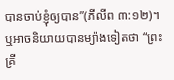បានចាប់ខ្ញុំឲ្យបាន”(ភីលីព ៣:១២)។ ឬអាចនិយាយបានម្យ៉ាងទៀតថា “ព្រះគ្រី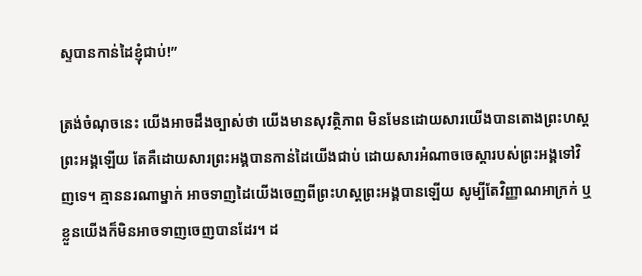ស្ទបានកាន់ដៃខ្ញុំជាប់!”

ត្រង់ចំណុចនេះ យើងអាចដឹងច្បាស់ថា យើងមានសុវត្ថិភាព មិនមែនដោយសារយើងបានតោងព្រះហស្តព្រះអង្គឡើយ តែគឺដោយសារព្រះអង្គបានកាន់ដៃយើងជាប់ ដោយសារអំណាចចេស្តារបស់ព្រះអង្គទៅវិញទេ។ គ្មាននរណាម្នាក់ អាចទាញដៃយើងចេញពីព្រះហស្តព្រះអង្គបានឡើយ សូម្បីតែវិញ្ញាណអាក្រក់ ឬខ្លួនយើងក៏មិនអាចទាញចេញបានដែរ។ ដ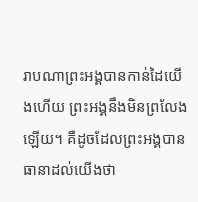រាបណាព្រះអង្គបានកាន់ដៃយើងហើយ ព្រះអង្គនឹងមិនព្រលែងឡើយ។ គឺដូចដែលព្រះអង្គបានធានាដល់យើងថា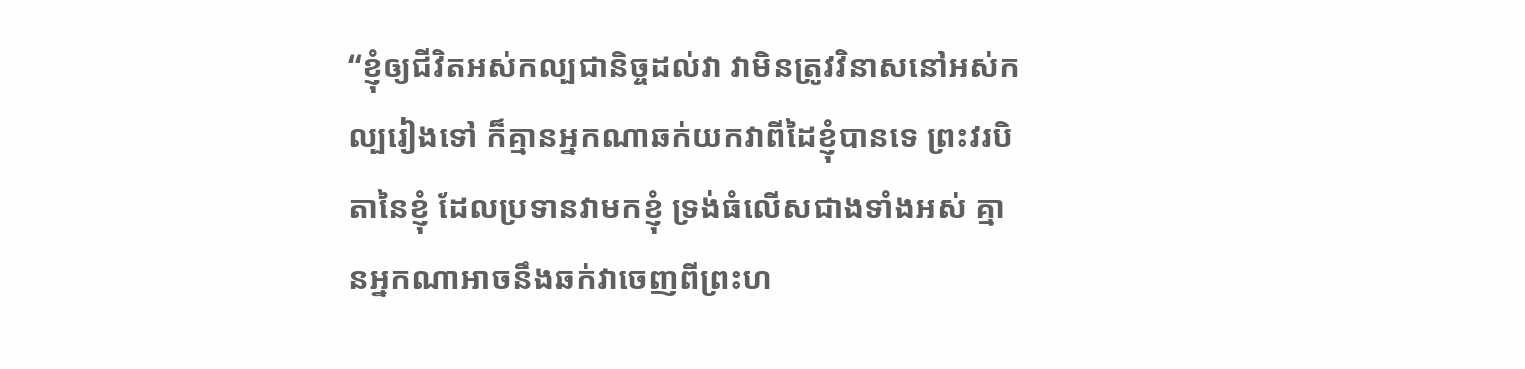“ខ្ញុំឲ្យជីវិតអស់កល្បជានិច្ចដល់វា វាមិនត្រូវវិនាសនៅអស់កល្បរៀងទៅ ក៏គ្មានអ្នកណាឆក់យកវាពីដៃខ្ញុំបានទេ ព្រះវរបិតានៃខ្ញុំ ដែលប្រទានវាមកខ្ញុំ ទ្រង់ធំលើសជាងទាំងអស់ គ្មានអ្នកណាអាចនឹងឆក់វាចេញពីព្រះហ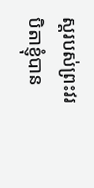ស្តរបស់ព្រះវរបិតាខ្ញុំបាន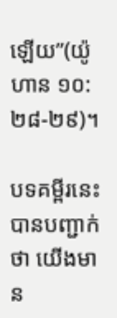ឡើយ”(យ៉ូហាន ១០:២៨-២៩)។

បទគម្ពីរនេះបានបញ្ជាក់ថា យើងមាន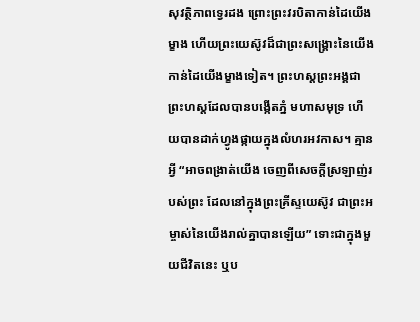សុវត្ថិភាពទ្វេរដង ព្រោះព្រះវរបិតាកាន់ដៃយើងម្ខាង ហើយព្រះយេស៊ូវដ៏ជាព្រះសង្រ្គោះនៃយើង កាន់ដៃយើងម្ខាងទៀត។ ព្រះហស្តព្រះអង្គជាព្រះហស្តដែលបានបង្កើតភ្នំ មហាសមុទ្រ ហើយបានដាក់ហ្វូងផ្កាយក្នុងលំហរអវកាស។ គ្មានអ្វី “អាចពង្រាត់យើង ចេញពីសេចក្តីស្រឡាញ់របស់ព្រះ ដែលនៅក្នុងព្រះគ្រីស្ទយេស៊ូវ ជាព្រះអម្ចាស់នៃយើងរាល់គ្នាបានឡើយ” ទោះជាក្នុងមួយជីវិតនេះ ឬប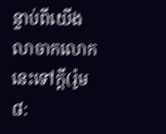ន្ទាប់ពីយើងលាចាកលោកនេះទៅក្តី(រ៉ូម ៨: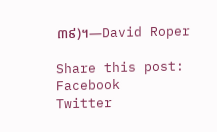៣៩)។—David Roper

Share this post:
Facebook
Twitter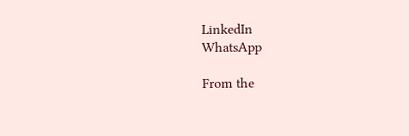LinkedIn
WhatsApp

From the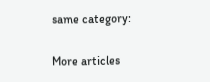same category:

More articles